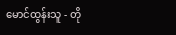မောင်ထွန်းသူ - တို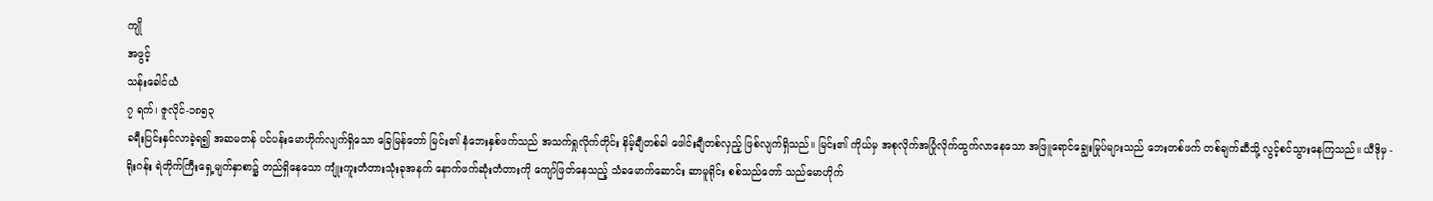ကျို
အဖွင့်
သန်းခေါင်ယံ
၇ ရက်၊ ဇူလိုင်-၁၈၅၃
ခရီးပြင်းနှင်လာခဲ့ရ၍ အဆမတန် ပင်ပန်းမောဟိုက်လျက်ရှိသော ခြေမြန်တော် မြင်း၏ နံဘေးနှစ်ဖက်သည် အသက်ရှုလိုက်တိုင်း နိမ့်ချီတစ်ခါ ဖေါင်းချီတစ်လှည့် ဖြစ်လျက်ရှိသည်။ မြင်း၏ ကိုယ်မှ အစုလိုက်အပြုံလိုက်ထွက်လာနေသော အဖြူရောင်ချွေးမြုပ်များသည် ဘေးတစ်ဖက် တစ်ချက်ဆီသို့ လွင့်စင်သွားနေကြသည်။ ယီဒိုမှ - ရိုးဂန်း ရဲတိုက်ကြီးရှေ့မျက်နှာစာ၌ တည်ရှိနေသော ကျုံးကူးတံတားသုံးခုအနက် နောက်ဖက်ဆုံးတံတားကို ကျော်ဖြတ်နေသည့် သံခမောက်ဆောင်း ဆာမူရိုင်း စစ်သည်တော် သည်မောဟိုက်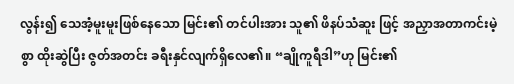လွန်း၍ သေအံ့မူးမူးဖြစ်နေသော မြင်း၏ တင်ပါးအား သူ၏ ဖိနပ်သံဆူး ဖြင့် အညှာအတာကင်းမဲ့စွာ ထိုးဆွဲပြီး ဇွတ်အတင်း ခရီးနှင်လျက်ရှိလေ၏။ “ချိုကူရီဒါ”ဟု မြင်း၏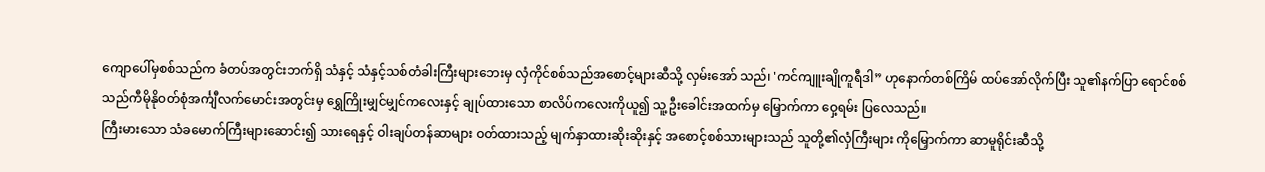ကျောပေါ်မှစစ်သည်က ခံတပ်အတွင်းဘက်ရှိ သံနှင့် သံနှင့်သစ်တံခါးကြီးများဘေးမှ လှံကိုင်စစ်သည်အစောင့်များဆီသို့ လှမ်းအော် သည်၊ 'ကင်ကျူးချိုကူရီဒါ” ဟုနောက်တစ်ကြိမ် ထပ်အော်လိုက်ပြီး သူ၏နက်ပြာ ရောင်စစ်သည်ကီမိုနိုဝတ်စုံအင်္ကျီလက်မောင်းအတွင်းမှ ရွှေကြိုးမျှင်မျှင်ကလေးနှင့် ချုပ်ထားသော စာလိပ်ကလေးကိုယူ၍ သူ့ဦးခေါင်းအထက်မှ မြှောက်ကာ ဝှေ့ရမ်း ပြလေသည်။
ကြီးမားသော သံခမောက်ကြီးများဆောင်း၍ သားရေနှင့် ဝါးချပ်တန်ဆာများ ဝတ်ထားသည့် မျက်နှာထားဆိုးဆိုးနှင့် အစောင့်စစ်သားများသည် သူတို့၏လှံကြီးများ ကိုမြှောက်ကာ ဆာမူရိုင်းဆီသို့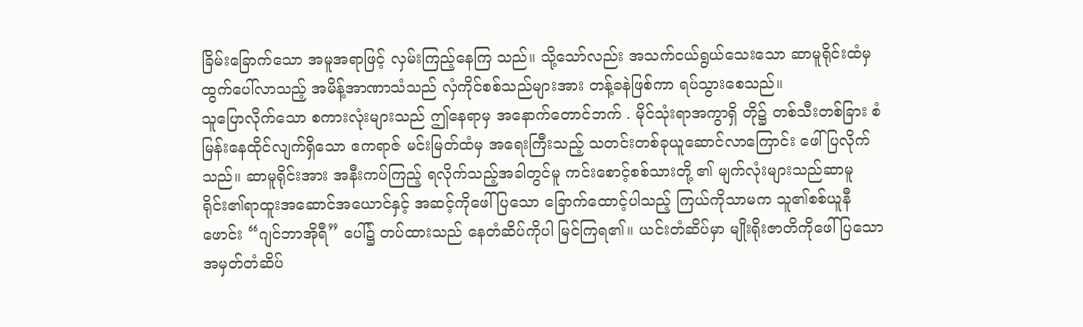ခြိမ်းခြောက်သော အမူအရာဖြင့် လှမ်းကြည့်နေကြ သည်။ သို့သော်လည်း အသက်ငယ်ရွယ်သေးသော ဆာမူရိုင်းထံမှ ထွက်ပေါ်လာသည့် အမိန့်အာဏာသံသည် လှံကိုင်စစ်သည်များအား တန့်ခနဲဖြစ်ကာ ရပ်သွားစေသည်။
သူပြောလိုက်သော စကားလုံးများသည် ဤနေရာမှ အနောက်တောင်ဘက် . မိုင်သုံးရာအကွာရှိ တို၌ တစ်သီးတစ်ခြား စံမြန်းနေထိုင်လျက်ရှိသော ဧကရာဇ် မင်းမြတ်ထံမှ အရေးကြီးသည့် သတင်းတစ်ခုယူဆောင်လာကြောင်း ဖေါ်ပြလိုက်သည်။ ဆာမူရိုင်းအား အနီးကပ်ကြည့် ရလိုက်သည့်အခါတွင်မူ ကင်းစောင့်စစ်သားတို့ ၏ မျက်လုံးများသည်ဆာမူရိုင်း၏ရာထူးအဆောင်အယောင်နှင့် အဆင့်ကိုဖေါ်ပြသော ခြောက်ထောင့်ပါသည့် ကြယ်ကိုသာမက သူ၏စစ်ယူနီဖောင်း “ဂျင်ဘာအိုရီ” ပေါ်၌ တပ်ထားသည် နေတံဆိပ်ကိုပါ မြင်ကြရ၏။ ယင်းတံဆိပ်မှာ မျိုးရိုးဇာတိကိုဖေါ်ပြသောအမှတ်တံဆိပ်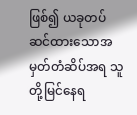ဖြစ်၍ ယခုတပ်ဆင်ထားသောအမှတ်တံဆိပ်အရ သူတို့မြင်နေရ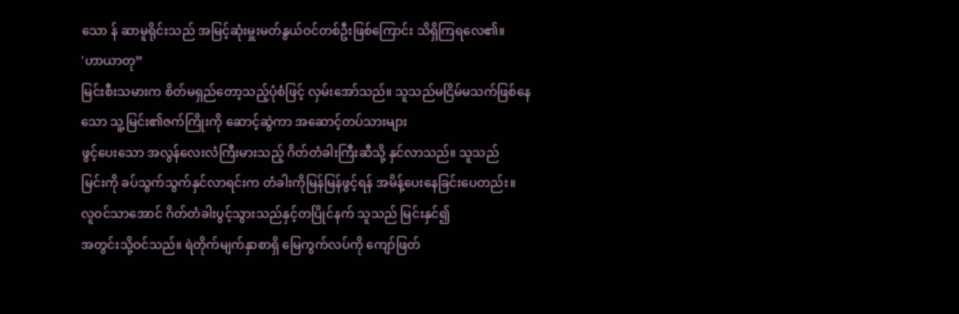သော န် ဆာမူရိုင်းသည် အမြင့်ဆုံးမှူးမတ်နွယ်ဝင်တစ်ဦးဖြစ်ကြောင်း သိရှိကြရလေ၏။
'ဟာယာတု”
မြင်းစီးသမားက စိတ်မရှည်တော့သည့်ပုံစံဖြင့် လှမ်းအော်သည်။ သူသည်မငြိမ်မသက်ဖြစ်နေသော သူ့မြင်း၏ဇက်ကြိုးကို ဆောင့်ဆွဲကာ အဆောင့်တပ်သားများ
ဖွင့်ပေးသော အလွန်လေးလံကြီးမားသည့် ဂိတ်တံခါးကြီးဆီသို့ နှင်လာသည်။ သူသည်
မြင်းကို ခပ်သွက်သွက်နှင်လာရင်းက တံခါးကိုမြန်မြန်ဖွင့်ရန် အမိန့်ပေးနေခြင်းပေတည်း။
လူဝင်သာအောင် ဂိတ်တံခါးပွင့်သွားသည်နှင့်တပြိုင်နက် သူသည် မြင်းနှင်၍
အတွင်းသို့ဝင်သည်။ ရဲတိုက်မျက်နှာစာရှိ မြေကွက်လပ်ကို ကျော်ဖြတ်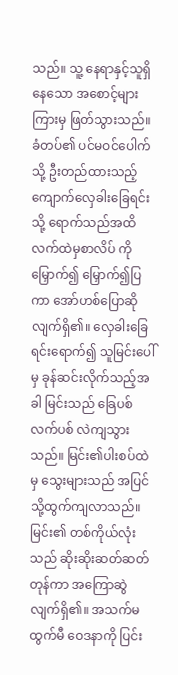သည်။ သူ့ နေရာနှင့်သူရှိနေသော အစောင့်များကြားမှ ဖြတ်သွားသည်။ ခံတပ်၏ ပင်မဝင်ပေါက် သို့ ဦးတည်ထားသည့် ကျောက်လှေခါးခြေရင်းသို့ ရောက်သည်အထိ လက်ထဲမှစာလိပ် ကိုမြှောက်၍ မြှောက်၍ပြကာ အော်ဟစ်ပြောဆိုလျက်ရှိ၏။ လှေခါးခြေရင်းရောက်၍ သူမြင်းပေါ်မှ ခုန်ဆင်းလိုက်သည့်အခါ မြင်းသည် ခြေပစ်လက်ပစ် လဲကျသွားသည်။ မြင်း၏ပါးစပ်ထဲမှ သွေးများသည် အပြင်သို့ထွက်ကျလာသည်။ မြင်း၏ တစ်ကိုယ်လုံး သည် ဆိုးဆိုးဆတ်ဆတ်တုန်ကာ အကြောဆွဲလျက်ရှိ၏။ အသက်မထွက်မီ ဝေဒနာကို ပြင်း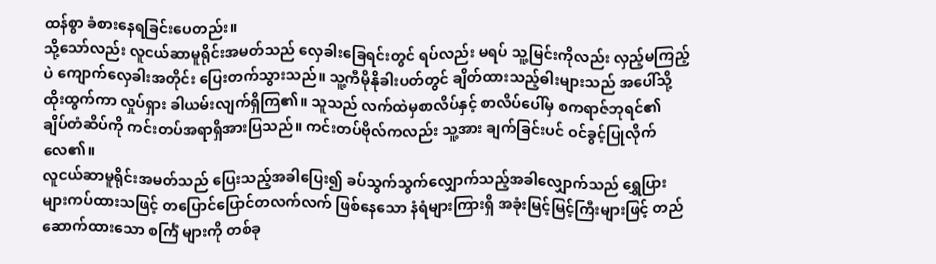ထန်စွာ ခံစားနေရခြင်းပေတည်း။
သို့သော်လည်း လူငယ်ဆာမူရိုင်းအမတ်သည် လှေခါးခြေရင်းတွင် ရပ်လည်း မရပ် သူ့မြင်းကိုလည်း လှည့်မကြည့်ပဲ ကျောက်လှေခါးအတိုင်း ပြေးတက်သွားသည်။ သူ့ကီမိုနိုခါးပတ်တွင် ချိတ်ထားသည့်ဓါးများသည် အပေါ်သို့ ထိုးထွက်ကာ လှုပ်ရှား ခါယမ်းလျက်ရှိကြ၏။ သူသည် လက်ထဲမှစာလိပ်နှင့် စာလိပ်ပေါ်မှ စကရာဇ်ဘုရင်၏
ချိပ်တံဆိပ်ကို ကင်းတပ်အရာရှိအားပြသည်။ ကင်းတပ်ဗိုလ်ကလည်း သူ့အား ချက်ခြင်းပင် ဝင်ခွင့်ပြုလိုက်လေ၏။
လူငယ်ဆာမူရိုင်းအမတ်သည် ပြေးသည့်အခါပြေး၍ ခပ်သွက်သွက်လျှောက်သည့်အခါလျှောက်သည် ရွှေပြားများကပ်ထားသဖြင့် တပြောင်ပြောင်တလက်လက် ဖြစ်နေသော နံရံများကြားရှိ အခုံးမြင့်မြင့်ကြီးများဖြင့် တည်ဆောက်ထားသော စင်္ကြံ များကို တစ်ခု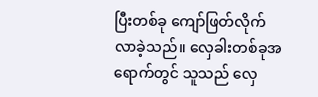ပြီးတစ်ခု ကျော်ဖြတ်လိုက်လာခဲ့သည်။ လှေခါးတစ်ခုအရောက်တွင် သူသည် လှေ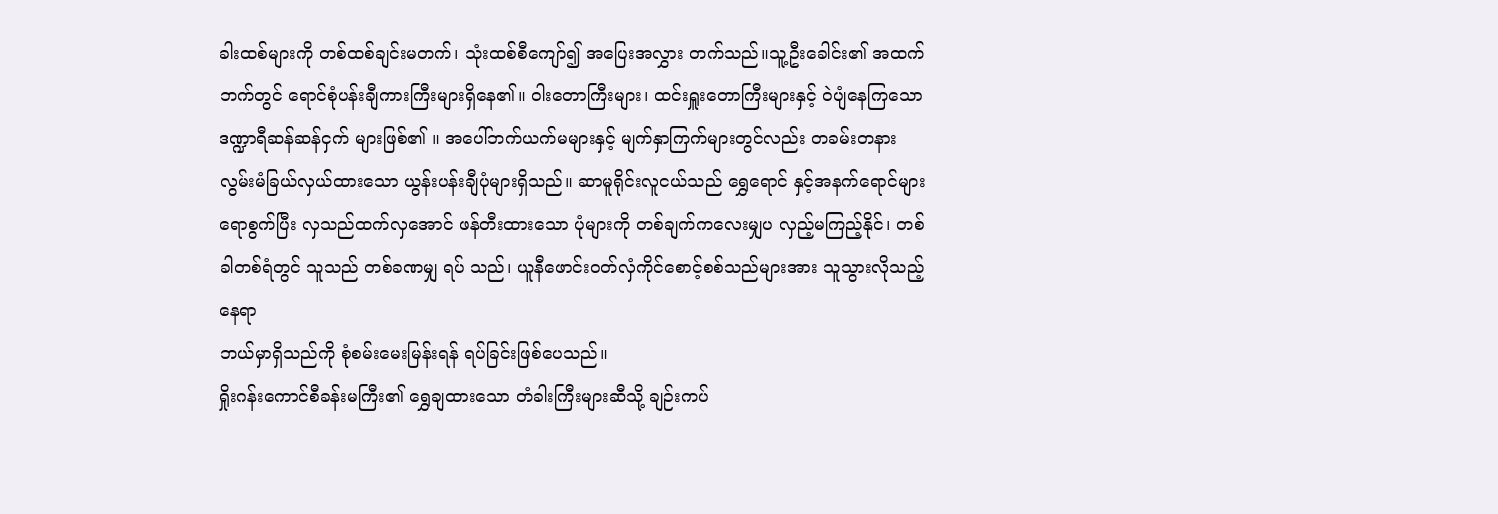ခါးထစ်များကို တစ်ထစ်ချင်းမတက်၊ သုံးထစ်စီကျော်၍ အပြေးအလွှား တက်သည်။သူ့ဦးခေါင်း၏ အထက်ဘက်တွင် ရောင်စုံပန်းချီကားကြီးများရှိနေ၏။ ဝါးတောကြီးများ၊ ထင်းရှူးတောကြီးများနှင့် ဝဲပျံနေကြသော ဒဏ္ဍာရီဆန်ဆန်ငှက် များဖြစ်၏ ။ အပေါ်ဘက်ယက်မများနှင့် မျက်နှာကြက်များတွင်လည်း တခမ်းတနား လွမ်းမံခြယ်လှယ်ထားသော ယွန်းပန်းချီပုံများရှိသည်။ ဆာမူရိုင်းလူငယ်သည် ရွှေရောင် နှင့်အနက်ရောင်များရောစွက်ပြီး လှသည်ထက်လှအောင် ဖန်တီးထားသော ပုံများကို တစ်ချက်ကလေးမျှပ လှည့်မကြည့်နိုင်၊ တစ်ခါတစ်ရံတွင် သူသည် တစ်ခဏမျှ ရပ် သည်၊ ယူနီဖောင်း၀တ်လှံကိုင်စောင့်စစ်သည်များအား သူသွားလိုသည့်နေရာ
ဘယ်မှာရှိသည်ကို စုံစမ်းမေးမြန်းရန် ရပ်ခြင်းဖြစ်ပေသည်။
ရှိုးဂန်းကောင်စီခန်းမကြီး၏ ရွှေချထားသော တံခါးကြီးများဆီသို့ ချဉ်းကပ်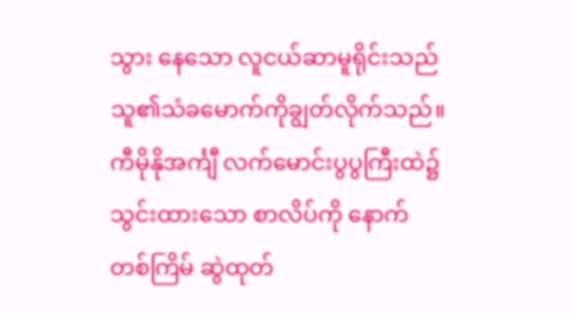သွား နေသော လူငယ်ဆာမူရိုင်းသည် သူ၏သံခမောက်ကိုချွတ်လိုက်သည်။ ကီမိုနိုအင်္ကျီ လက်မောင်းပွပွကြီးထဲ၌ သွင်းထားသော စာလိပ်ကို နောက်တစ်ကြိမ် ဆွဲထုတ်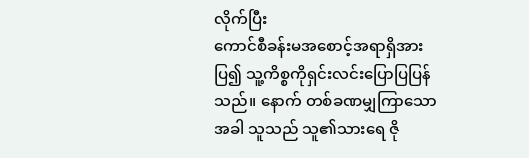လိုက်ပြီး
ကောင်စီခန်းမအစောင့်အရာရှိအားပြ၍ သူ့ကိစ္စကိုရှင်းလင်းပြောပြပြန်သည်။ နောက် တစ်ခဏမျှကြာသောအခါ သူသည် သူ၏သားရေ ဇို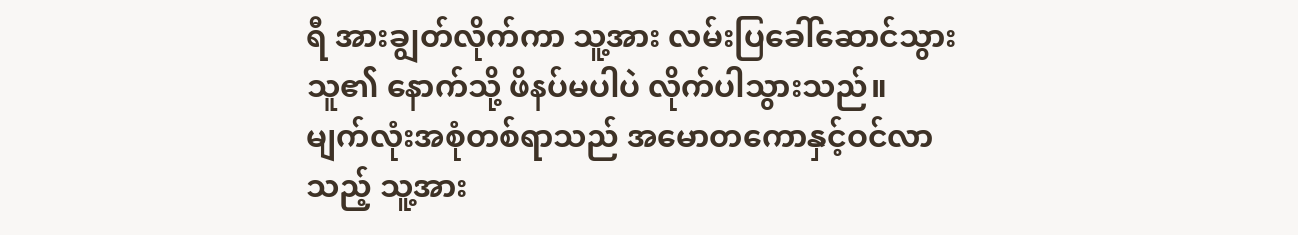ရီ အားချွတ်လိုက်ကာ သူ့အား လမ်းပြခေါ်ဆောင်သွားသူ၏ နောက်သို့ ဖိနပ်မပါပဲ လိုက်ပါသွားသည်။
မျက်လုံးအစုံတစ်ရာသည် အမောတကောနှင့်ဝင်လာသည့် သူ့အား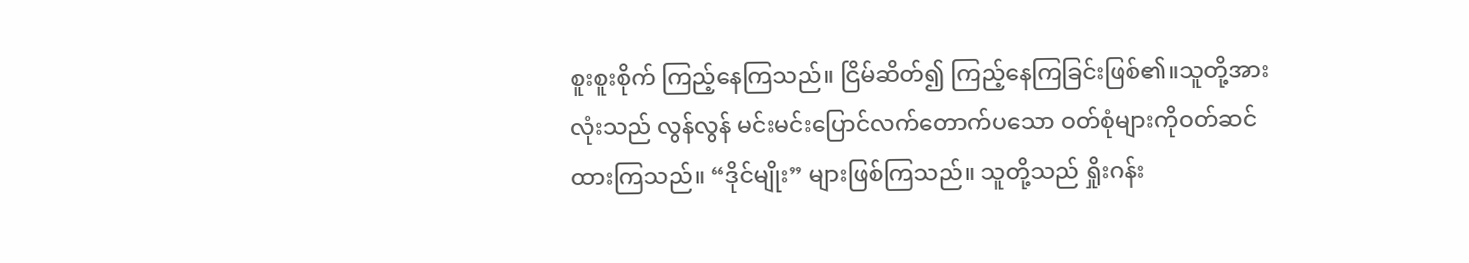စူးစူးစိုက် ကြည့်နေကြသည်။ ငြိမ်ဆိတ်၍ ကြည့်နေကြခြင်းဖြစ်၏။သူတို့အားလုံးသည် လွန်လွန် မင်းမင်းပြောင်လက်တောက်ပသော ဝတ်စုံများကိုဝတ်ဆင်ထားကြသည်။ “ဒိုင်မျိုး” များဖြစ်ကြသည်။ သူတို့သည် ရှိုးဂန်း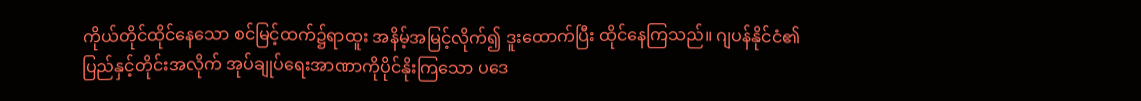ကိုယ်တိုင်ထိုင်နေသော စင်မြင့်ထက်၌ရာထူး အနိမ့်အမြင့်လိုက်၍ ဒူးထောက်ပြီး ထိုင်နေကြသည်။ ဂျပန်နိုင်ငံ၏ ပြည်နှင့်တိုင်းအလိုက် အုပ်ချုပ်ရေးအာဏာကိုပိုင်နိုးကြသော ပဒေ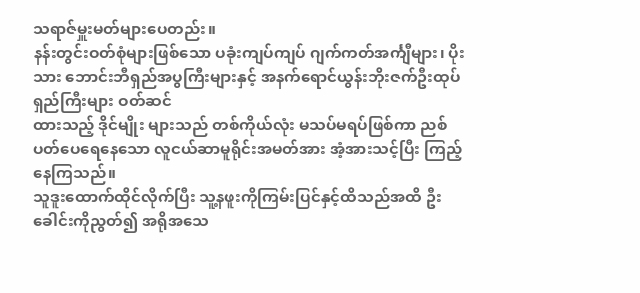သရာဇ်မှူးမတ်များပေတည်း။
နန်းတွင်းဝတ်စုံများဖြစ်သော ပခုံးကျပ်ကျပ် ဂျက်ကတ်အင်္ကျီများ၊ ပိုးသား ဘောင်းဘီရှည်အပွကြီးများနှင့် အနက်ရောင်ယွန်းဘိုးဇက်ဦးထုပ်ရှည်ကြီးများ ဝတ်ဆင်
ထားသည့် ဒိုင်မျိုး များသည် တစ်ကိုယ်လုံး မသပ်မရပ်ဖြစ်ကာ ညစ်ပတ်ပေရေနေသော လူငယ်ဆာမူရိုင်းအမတ်အား အံ့အားသင့်ပြီး ကြည့်နေကြသည်။
သူဒူးထောက်ထိုင်လိုက်ပြီး သူ့နဖူးကိုကြမ်းပြင်နှင့်ထိသည်အထိ ဦးခေါင်းကိုညွတ်၍ အရိုအသေ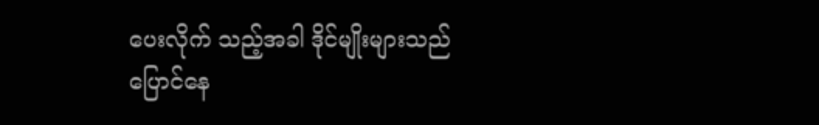ပေးလိုက် သည့်အခါ ဒိုင်မျိုးများသည် ပြောင်နေ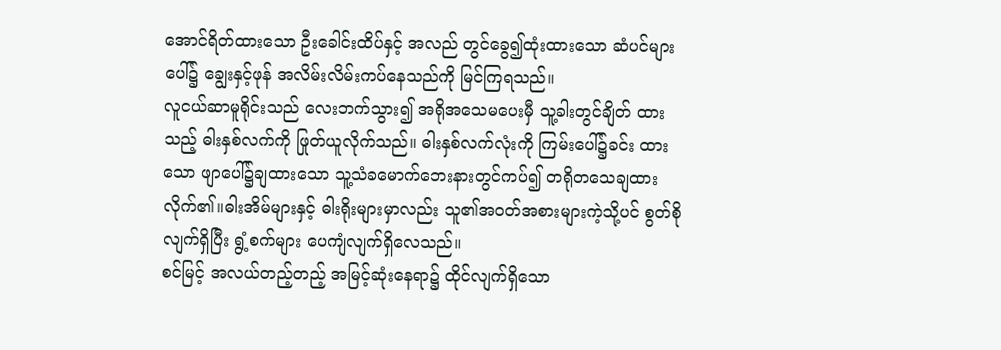အောင်ရိတ်ထားသော ဦးခေါင်းထိပ်နှင့် အလည် တွင်ခွေ၍ထုံးထားသော ဆံပင်များပေါ်၌ ချွေးနှင့်ဖုန် အလိမ်းလိမ်းကပ်နေသည်ကို မြင်ကြရသည်။
လူငယ်ဆာမူရိုင်းသည် လေးဘက်သွား၍ အရိုအသေမပေးမှီ သူ့ခါးတွင်ချိတ် ထားသည့် ဓါးနှစ်လက်ကို ဖြုတ်ယူလိုက်သည်။ ဓါးနှစ်လက်လုံးကို ကြမ်းပေါ်၌ခင်း ထားသော ဖျာပေါ်၌ချထားသော သူ့သံခမောက်ဘေးနားတွင်ကပ်၍ တရိုတသေချထားလိုက်၏။ဓါးအိမ်များနှင့် ဓါးရိုးများမှာလည်း သူ၏အဝတ်အစားများကဲ့သို့ပင် စွတ်စို လျက်ရှိပြီး ရွံ့စက်များ ပေကျံလျက်ရှိလေသည်။
စင်မြင့် အလယ်တည့်တည့် အမြင့်ဆုံးနေရာ၌ ထိုင်လျက်ရှိသော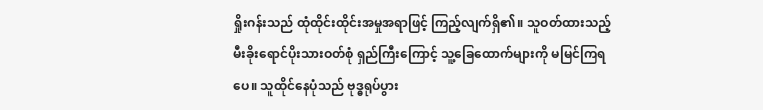ရှိုးဂန်းသည် ထုံထိုင်းထိုင်းအမှုအရာဖြင့် ကြည့်လျက်ရှိ၏။ သူဝတ်ထားသည့် မီးခိုးရောင်ပိုးသားဝတ်စုံ ရှည်ကြီးကြောင့် သူ့ခြေထောက်များကို မမြင်ကြရပေ။ သူထိုင်နေပုံသည် ဗုဒ္ဓရုပ်ပွား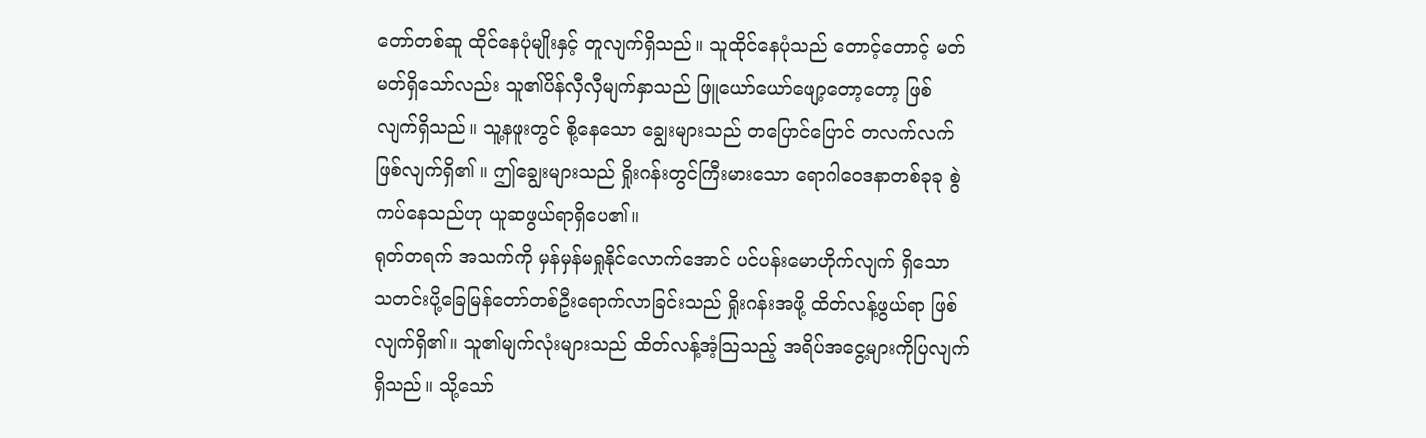တော်တစ်ဆူ ထိုင်နေပုံမျိုးနှင့် တူလျက်ရှိသည်။ သူထိုင်နေပုံသည် တောင့်တောင့် မတ်မတ်ရှိသော်လည်း သူ၏ပိန်လှီလှီမျက်နှာသည် ဖြူယော်ယော်ဖျော့တော့တော့ ဖြစ်လျက်ရှိသည်။ သူ့နဖူးတွင် စို့နေသော ချွေးများသည် တပြောင်ပြောင် တလက်လက် ဖြစ်လျက်ရှိ၏ ။ ဤချွေးများသည် ရှိုးဂန်းတွင်ကြီးမားသော ရောဂါဝေဒနာတစ်ခုခု စွဲကပ်နေသည်ဟု ယူဆဖွယ်ရာရှိပေ၏။
ရုတ်တရက် အသက်ကို မှန်မှန်မရှုနိုင်လောက်အောင် ပင်ပန်းမောဟိုက်လျက် ရှိသော သတင်းပို့ခြေမြန်တော်တစ်ဦးရောက်လာခြင်းသည် ရှိုးဂန်းအဖို့ ထိတ်လန့်ဖွယ်ရာ ဖြစ်လျက်ရှိ၏။ သူ၏မျက်လုံးများသည် ထိတ်လန့်အံ့သြသည့် အရိပ်အငွေ့များကိုပြလျက်ရှိသည်။ သို့သော်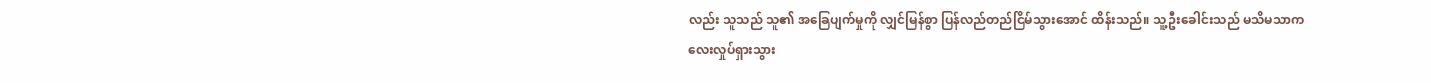လည်း သူသည် သူ၏ အခြေပျက်မှုကို လျှင်မြန်စွာ ပြန်လည်တည်ငြိမ်သွားအောင် ထိန်းသည်။ သူ့ဦးခေါင်းသည် မသိမသာကလေးလှုပ်ရှားသွား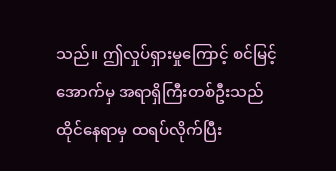သည်။ ဤလှုပ်ရှားမှုကြောင့် စင်မြင့်အောက်မှ အရာရှိကြီးတစ်ဦးသည်ထိုင်နေရာမှ ထရပ်လိုက်ပြီး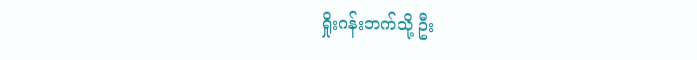ရှိုးဂန်းဘက်သို့ ဦး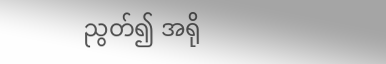ညွတ်၍ အရို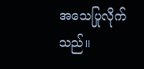အသေပြုလိုက်သည်။